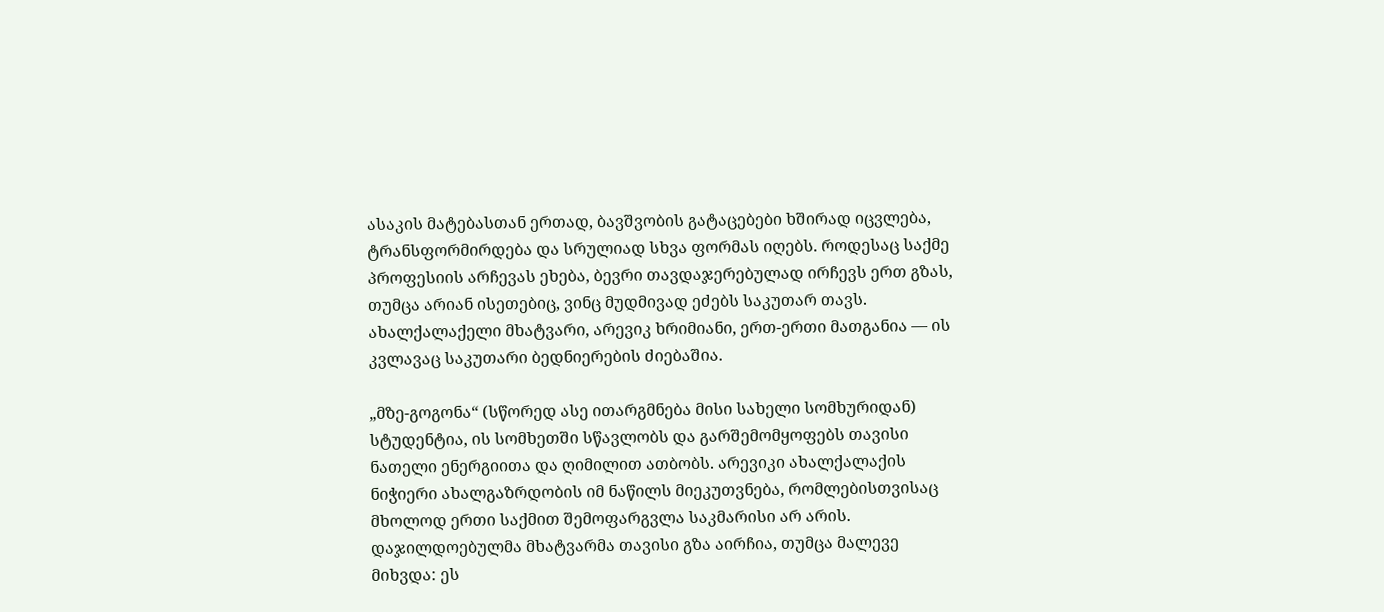ასაკის მატებასთან ერთად, ბავშვობის გატაცებები ხშირად იცვლება, ტრანსფორმირდება და სრულიად სხვა ფორმას იღებს. როდესაც საქმე პროფესიის არჩევას ეხება, ბევრი თავდაჯერებულად ირჩევს ერთ გზას, თუმცა არიან ისეთებიც, ვინც მუდმივად ეძებს საკუთარ თავს. ახალქალაქელი მხატვარი, არევიკ ხრიმიანი, ერთ-ერთი მათგანია — ის კვლავაც საკუთარი ბედნიერების ძიებაშია.

„მზე-გოგონა“ (სწორედ ასე ითარგმნება მისი სახელი სომხურიდან) სტუდენტია, ის სომხეთში სწავლობს და გარშემომყოფებს თავისი ნათელი ენერგიითა და ღიმილით ათბობს. არევიკი ახალქალაქის ნიჭიერი ახალგაზრდობის იმ ნაწილს მიეკუთვნება, რომლებისთვისაც მხოლოდ ერთი საქმით შემოფარგვლა საკმარისი არ არის. დაჯილდოებულმა მხატვარმა თავისი გზა აირჩია, თუმცა მალევე მიხვდა: ეს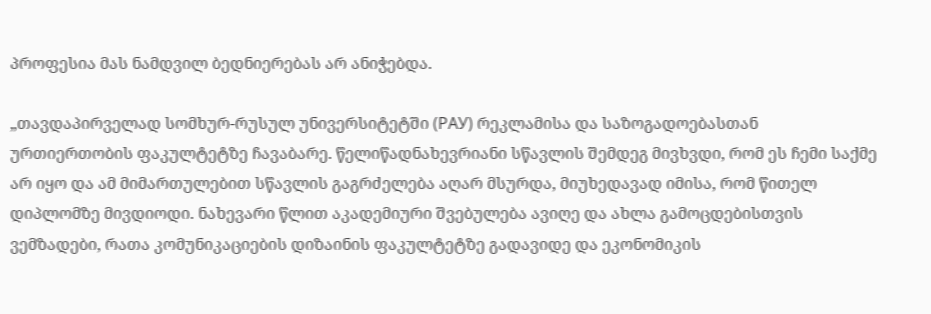პროფესია მას ნამდვილ ბედნიერებას არ ანიჭებდა.

„თავდაპირველად სომხურ-რუსულ უნივერსიტეტში (РАУ) რეკლამისა და საზოგადოებასთან ურთიერთობის ფაკულტეტზე ჩავაბარე. წელიწადნახევრიანი სწავლის შემდეგ მივხვდი, რომ ეს ჩემი საქმე არ იყო და ამ მიმართულებით სწავლის გაგრძელება აღარ მსურდა, მიუხედავად იმისა, რომ წითელ დიპლომზე მივდიოდი. ნახევარი წლით აკადემიური შვებულება ავიღე და ახლა გამოცდებისთვის ვემზადები, რათა კომუნიკაციების დიზაინის ფაკულტეტზე გადავიდე და ეკონომიკის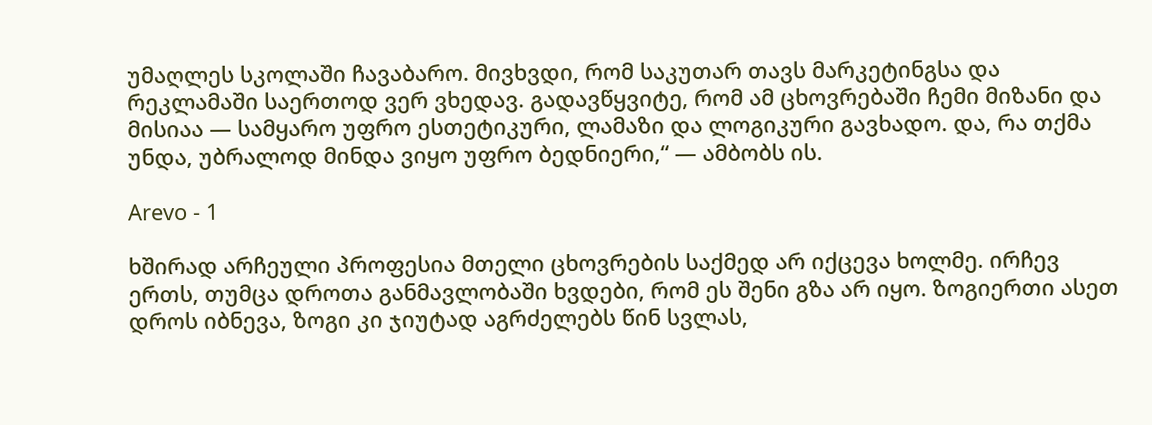უმაღლეს სკოლაში ჩავაბარო. მივხვდი, რომ საკუთარ თავს მარკეტინგსა და რეკლამაში საერთოდ ვერ ვხედავ. გადავწყვიტე, რომ ამ ცხოვრებაში ჩემი მიზანი და მისიაა — სამყარო უფრო ესთეტიკური, ლამაზი და ლოგიკური გავხადო. და, რა თქმა უნდა, უბრალოდ მინდა ვიყო უფრო ბედნიერი,“ — ამბობს ის.

Arevo - 1

ხშირად არჩეული პროფესია მთელი ცხოვრების საქმედ არ იქცევა ხოლმე. ირჩევ ერთს, თუმცა დროთა განმავლობაში ხვდები, რომ ეს შენი გზა არ იყო. ზოგიერთი ასეთ დროს იბნევა, ზოგი კი ჯიუტად აგრძელებს წინ სვლას,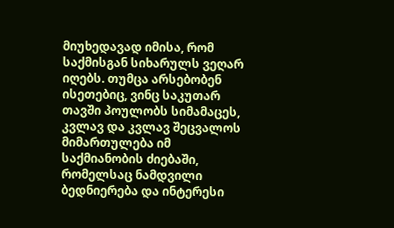მიუხედავად იმისა, რომ საქმისგან სიხარულს ვეღარ იღებს. თუმცა არსებობენ ისეთებიც, ვინც საკუთარ თავში პოულობს სიმამაცეს, კვლავ და კვლავ შეცვალოს მიმართულება იმ საქმიანობის ძიებაში, რომელსაც ნამდვილი ბედნიერება და ინტერესი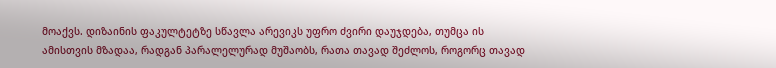მოაქვს. დიზაინის ფაკულტეტზე სწავლა არევიკს უფრო ძვირი დაუჯდება, თუმცა ის ამისთვის მზადაა, რადგან პარალელურად მუშაობს, რათა თავად შეძლოს, როგორც თავად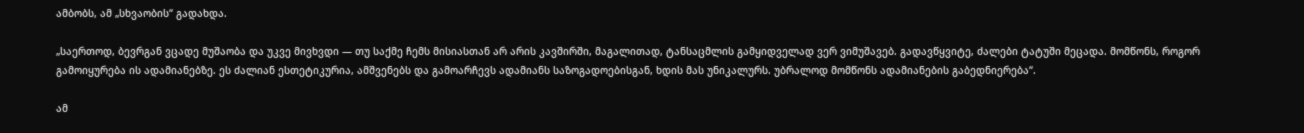ამბობს, ამ „სხვაობის“ გადახდა.

„საერთოდ, ბევრგან ვცადე მუშაობა და უკვე მივხვდი — თუ საქმე ჩემს მისიასთან არ არის კავშირში, მაგალითად, ტანსაცმლის გამყიდველად ვერ ვიმუშავებ. გადავწყვიტე, ძალები ტატუში მეცადა. მომწონს, როგორ გამოიყურება ის ადამიანებზე. ეს ძალიან ესთეტიკურია, ამშვენებს და გამოარჩევს ადამიანს საზოგადოებისგან, ხდის მას უნიკალურს. უბრალოდ მომწონს ადამიანების გაბედნიერება“.

ამ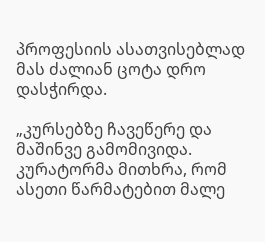პროფესიის ასათვისებლად მას ძალიან ცოტა დრო დასჭირდა.

„კურსებზე ჩავეწერე და მაშინვე გამომივიდა. კურატორმა მითხრა, რომ ასეთი წარმატებით მალე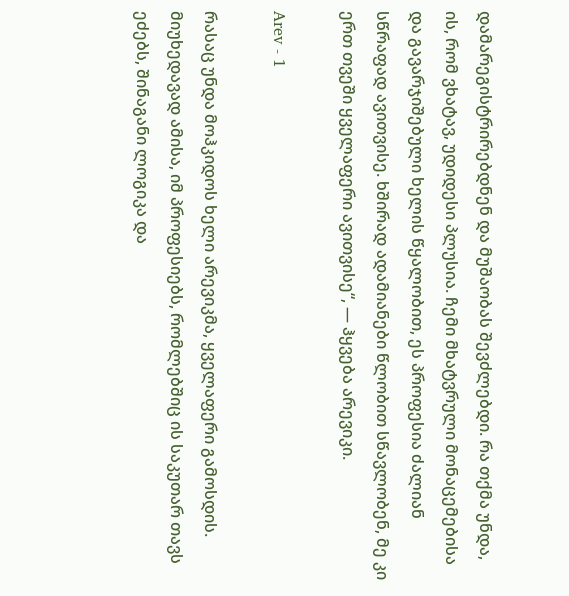დამარეგისტრირებდნენ და მუშაობას შევძლებდი. რა თქმა უნდა, ის, რომ ვხატავ, უდიდესი პლუსია. ჩემი მხატვრული მონაცემებისა და გავარჯიშებული ხელის წყალობით, ეს პროფესია ძალიან სწრაფად ავითვისე. ხშირად ადამიანები წლობით სწავლობენ, მე კი ერთ თვეში ყველაფერი ავითვისე“, — ჰყვება არევიკი.

Arev - 1

რასაც უნდა მოჰკიდოს ხელი არევიკმა, ყველაფერი გამოსდის. მიუხედავად ამისა, იმ პროფესიებს, რომლებშიც ის საკუთარ თავს ეძებს, შინაგანი ლოგიკა და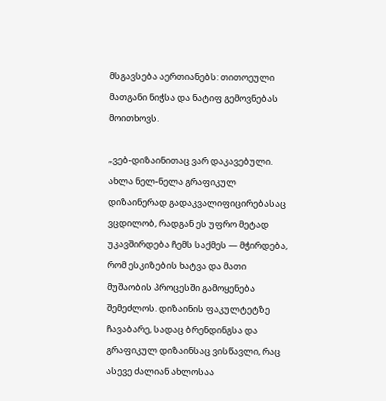მსგავსება აერთიანებს: თითოეული მათგანი ნიჭსა და ნატიფ გემოვნებას მოითხოვს.

„ვებ-დიზაინითაც ვარ დაკავებული. ახლა ნელ-ნელა გრაფიკულ დიზაინერად გადაკვალიფიცირებასაც ვცდილობ, რადგან ეს უფრო მეტად უკავშირდება ჩემს საქმეს — მჭირდება, რომ ესკიზების ხატვა და მათი მუშაობის პროცესში გამოყენება შემეძლოს. დიზაინის ფაკულტეტზე ჩავაბარე, სადაც ბრენდინგსა და გრაფიკულ დიზაინსაც ვისწავლი, რაც ასევე ძალიან ახლოსაა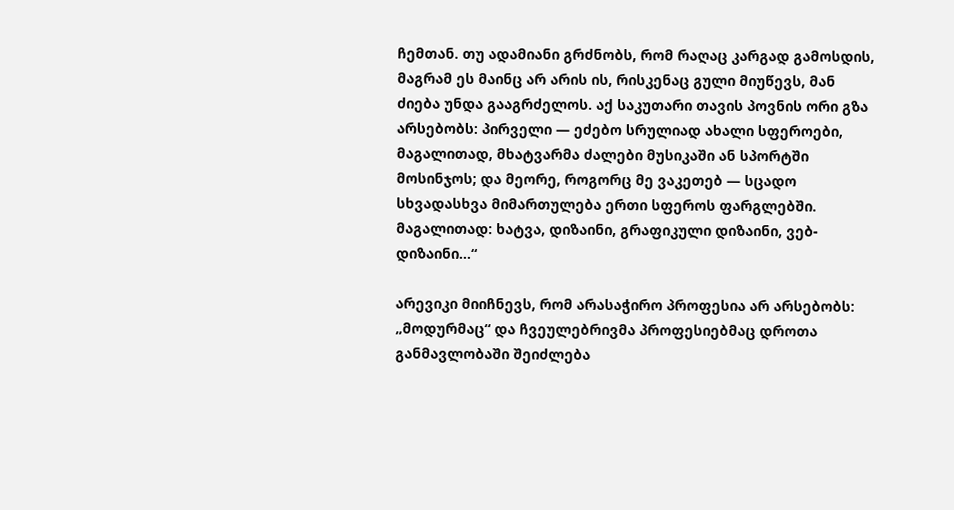ჩემთან. თუ ადამიანი გრძნობს, რომ რაღაც კარგად გამოსდის, მაგრამ ეს მაინც არ არის ის, რისკენაც გული მიუწევს, მან ძიება უნდა გააგრძელოს. აქ საკუთარი თავის პოვნის ორი გზა არსებობს: პირველი — ეძებო სრულიად ახალი სფეროები, მაგალითად, მხატვარმა ძალები მუსიკაში ან სპორტში მოსინჯოს; და მეორე, როგორც მე ვაკეთებ — სცადო სხვადასხვა მიმართულება ერთი სფეროს ფარგლებში. მაგალითად: ხატვა, დიზაინი, გრაფიკული დიზაინი, ვებ-დიზაინი…“

არევიკი მიიჩნევს, რომ არასაჭირო პროფესია არ არსებობს: „მოდურმაც“ და ჩვეულებრივმა პროფესიებმაც დროთა განმავლობაში შეიძლება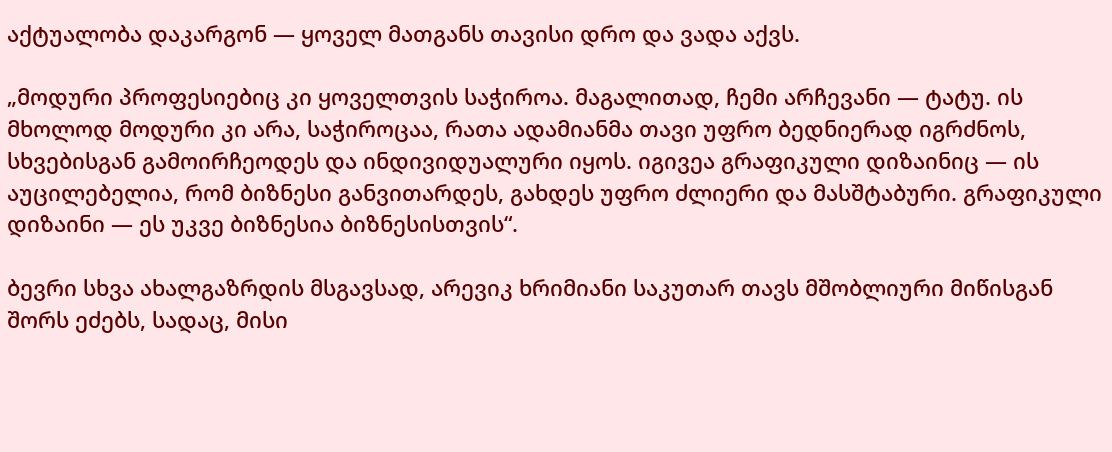აქტუალობა დაკარგონ — ყოველ მათგანს თავისი დრო და ვადა აქვს.

„მოდური პროფესიებიც კი ყოველთვის საჭიროა. მაგალითად, ჩემი არჩევანი — ტატუ. ის მხოლოდ მოდური კი არა, საჭიროცაა, რათა ადამიანმა თავი უფრო ბედნიერად იგრძნოს, სხვებისგან გამოირჩეოდეს და ინდივიდუალური იყოს. იგივეა გრაფიკული დიზაინიც — ის აუცილებელია, რომ ბიზნესი განვითარდეს, გახდეს უფრო ძლიერი და მასშტაბური. გრაფიკული დიზაინი — ეს უკვე ბიზნესია ბიზნესისთვის“.

ბევრი სხვა ახალგაზრდის მსგავსად, არევიკ ხრიმიანი საკუთარ თავს მშობლიური მიწისგან შორს ეძებს, სადაც, მისი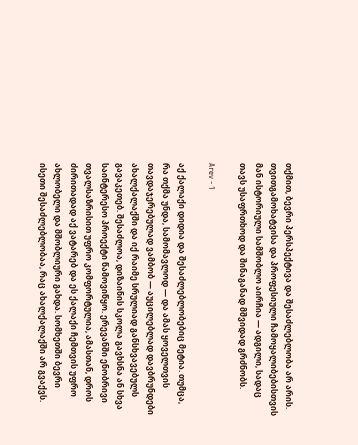თქმით, ბევრი პერსპექტივა და შესაძლებლობა არ არის. თვითგამოხატვისა და პროფესიული ჩამოყალიბებისთვის მან ისტორიული სამშობლო აირჩია — ადგილი, სადაც თავს უსაფრთხოდ და შინაგანად მშვიდად გრძნობს.

Arev - 1

აქ ქალაქი დიდია და შესაძლებლობებიც მეტია. თუმცა, რა თქმა უნდა, სამომავლოდ — და ამას ყოველთვის თავდაჯერებულად ვამბობ — აუცილებლად დავბრუნდები ახალქალაქში და იქ რაიმე სრულიად განსხვავებულს გავაკეთებ. შესაძლოა, დიზაინის სკოლა გავხსნა ან სხვა საინტერესო პროექტი წამოვიწყო. ერევანში ენობრივი თვალსაზრისით უფრო კომფორტულია, ამასთან, დროს ძირითადად აქ ვატარებ და ეს ქალაქი ჩემთვის უფრო ახლობელი და მშობლიური გახდა. სომხეთში ბევრი ისეთი შესაძლებლობაა, რაც ახალქალაქში არ გვაქვს.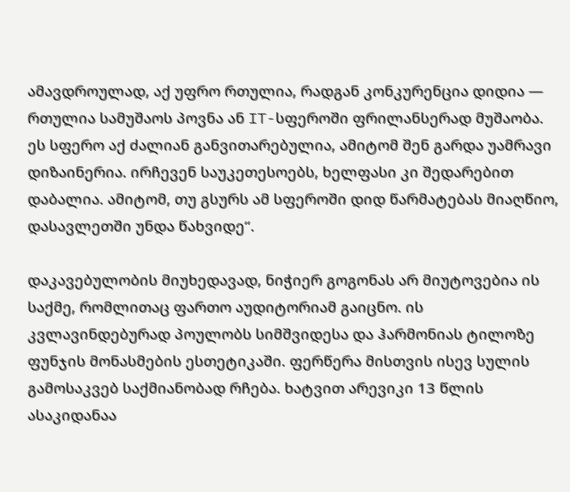ამავდროულად, აქ უფრო რთულია, რადგან კონკურენცია დიდია — რთულია სამუშაოს პოვნა ან IT-სფეროში ფრილანსერად მუშაობა. ეს სფერო აქ ძალიან განვითარებულია, ამიტომ შენ გარდა უამრავი დიზაინერია. ირჩევენ საუკეთესოებს, ხელფასი კი შედარებით დაბალია. ამიტომ, თუ გსურს ამ სფეროში დიდ წარმატებას მიაღწიო, დასავლეთში უნდა წახვიდე“.

დაკავებულობის მიუხედავად, ნიჭიერ გოგონას არ მიუტოვებია ის საქმე, რომლითაც ფართო აუდიტორიამ გაიცნო. ის კვლავინდებურად პოულობს სიმშვიდესა და ჰარმონიას ტილოზე ფუნჯის მონასმების ესთეტიკაში. ფერწერა მისთვის ისევ სულის გამოსაკვებ საქმიანობად რჩება. ხატვით არევიკი 13 წლის ასაკიდანაა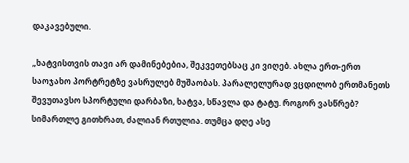დაკავებული.

„ხატვისთვის თავი არ დამინებებია, შეკვეთებსაც კი ვიღებ. ახლა ერთ-ერთ საოჯახო პორტრეტზე ვასრულებ მუშაობას. პარალელურად ვცდილობ ერთმანეთს შევუთავსო სპორტული დარბაზი, ხატვა, სწავლა და ტატუ. როგორ ვასწრებ? სიმართლე გითხრათ, ძალიან რთულია. თუმცა დღე ასე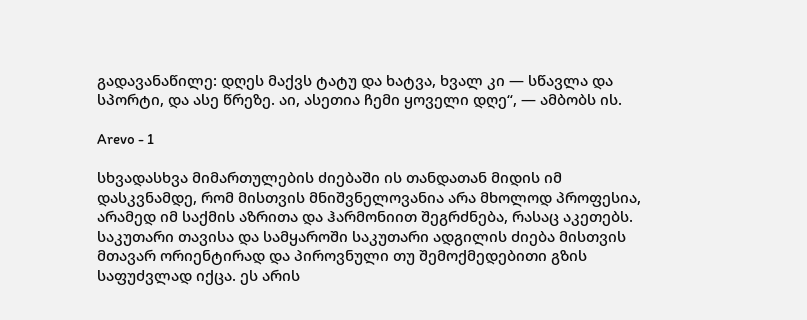გადავანაწილე: დღეს მაქვს ტატუ და ხატვა, ხვალ კი — სწავლა და სპორტი, და ასე წრეზე. აი, ასეთია ჩემი ყოველი დღე“, — ამბობს ის.

Arevo - 1

სხვადასხვა მიმართულების ძიებაში ის თანდათან მიდის იმ დასკვნამდე, რომ მისთვის მნიშვნელოვანია არა მხოლოდ პროფესია, არამედ იმ საქმის აზრითა და ჰარმონიით შეგრძნება, რასაც აკეთებს. საკუთარი თავისა და სამყაროში საკუთარი ადგილის ძიება მისთვის მთავარ ორიენტირად და პიროვნული თუ შემოქმედებითი გზის საფუძვლად იქცა. ეს არის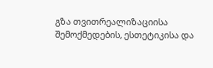გზა თვითრეალიზაციისა შემოქმედების, ესთეტიკისა და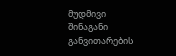მუდმივი შინაგანი განვითარების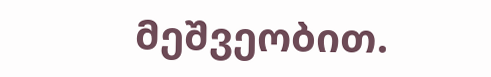მეშვეობით.